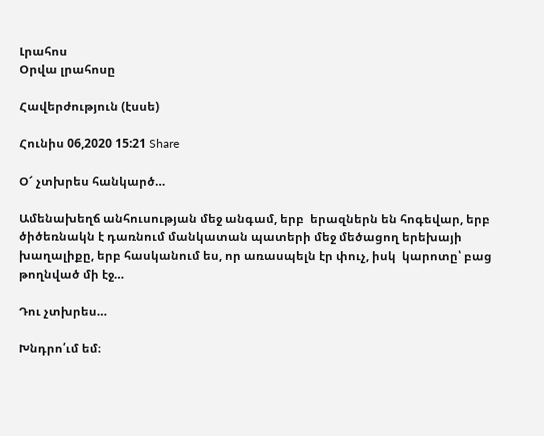Լրահոս
Օրվա լրահոսը

Հավերժություն (էսսե)

Հունիս 06,2020 15:21 Share

Օ՜ չտխրես հանկարծ…

Ամենախեղճ անհուսության մեջ անգամ, երբ  երազներն են հոգեվար, երբ ծիծեռնակն է դառնում մանկատան պատերի մեջ մեծացող երեխայի խաղալիքը, երբ հասկանում ես, որ առասպելն էր փուչ, իսկ  կարոտը՝ բաց թողնված մի էջ…

Դու չտխրես…

Խնդրո՛ւմ եմ։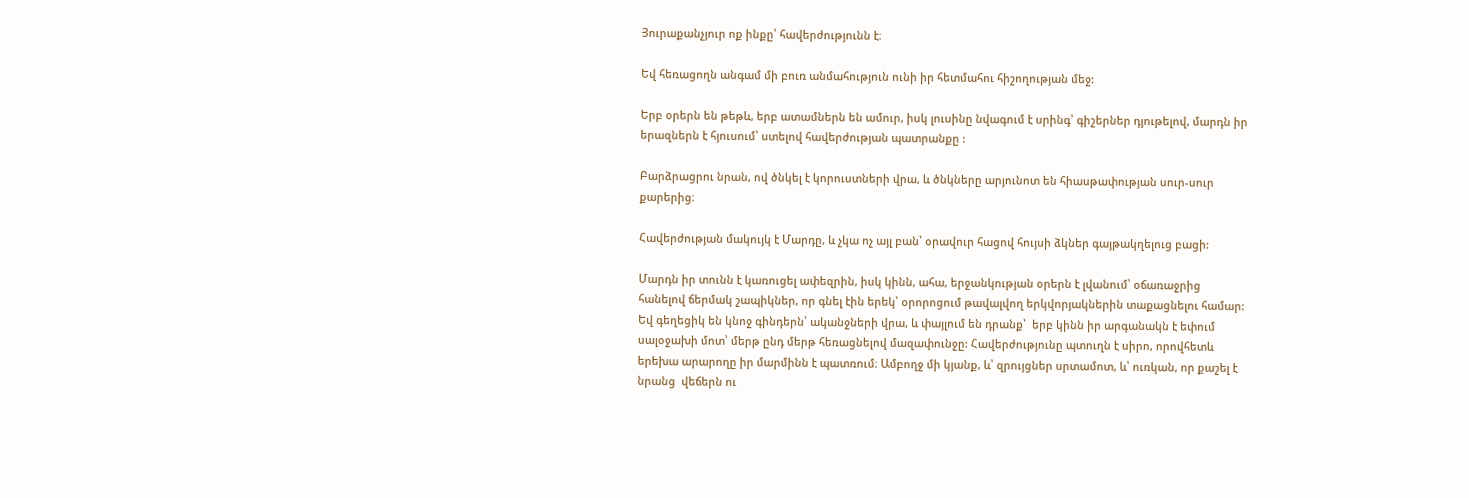Յուրաքանչյուր ոք ինքը՝ հավերժությունն է։

Եվ հեռացողն անգամ մի բուռ անմահություն ունի իր հետմահու հիշողության մեջ:

Երբ օրերն են թեթև, երբ ատամներն են ամուր, իսկ լուսինը նվագում է սրինգ՝ գիշերներ դյութելով, մարդն իր երազներն է հյուսում՝ ստելով հավերժության պատրանքը :

Բարձրացրու նրան, ով ծնկել է կորուստների վրա, և ծնկները արյունոտ են հիասթափության սուր-սուր քարերից։

Հավերժության մակույկ է Մարդը, և չկա ոչ այլ բան՝ օրավուր հացով հույսի ձկներ գայթակղելուց բացի:

Մարդն իր տունն է կառուցել ափեզրին, իսկ կինն, ահա, երջանկության օրերն է լվանում՝ օճառաջրից հանելով ճերմակ շապիկներ, որ գնել էին երեկ՝ օրորոցում թավալվող երկվորյակներին տաքացնելու համար: Եվ գեղեցիկ են կնոջ գինդերն՝ ականջների վրա, և փայլում են դրանք՝  երբ կինն իր արգանակն է եփում սալօջախի մոտ՝ մերթ ընդ մերթ հեռացնելով մազափունջը: Հավերժությունը պտուղն է սիրո, որովհետև երեխա արարողը իր մարմինն է պատռում։ Ամբողջ մի կյանք, և՝ զրույցներ սրտամոտ, և՝ ուռկան, որ քաշել է նրանց  վեճերն ու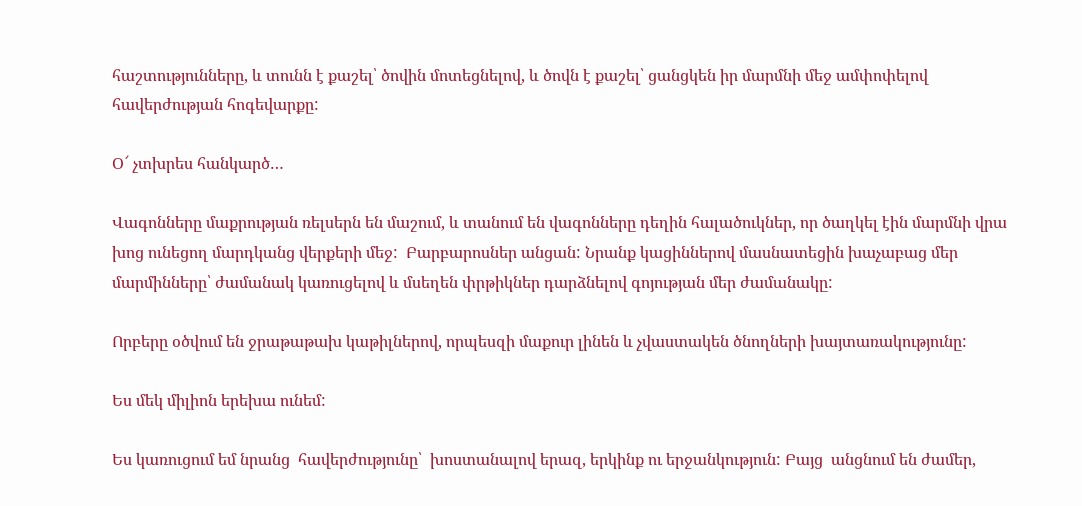հաշտությունները, և տունն է քաշել՝ ծովին մոտեցնելով, և ծովն է քաշել՝ ցանցկեն իր մարմնի մեջ ամփոփելով հավերժության հոգեվարքը:

Օ՜ չտխրես հանկարծ…

Վագոնները մաքրության ռելսերն են մաշում, և տանում են վագոնները դեղին հալածուկներ, որ ծաղկել էին մարմնի վրա խոց ունեցող մարդկանց վերքերի մեջ:  Բարբարոսներ անցան: Նրանք կացիններով մասնատեցին խաչաբաց մեր մարմինները՝ ժամանակ կառուցելով և մսեղեն փրթիկներ դարձնելով գոյության մեր ժամանակը:

Որբերը օծվում են ջրաթաթախ կաթիլներով, որպեսզի մաքուր լինեն և չվաստակեն ծնողների խայտառակությունը:

Ես մեկ միլիոն երեխա ունեմ:

Ես կառուցում եմ նրանց  հավերժությունը՝  խոստանալով երազ, երկինք ու երջանկություն: Բայց  անցնում են ժամեր,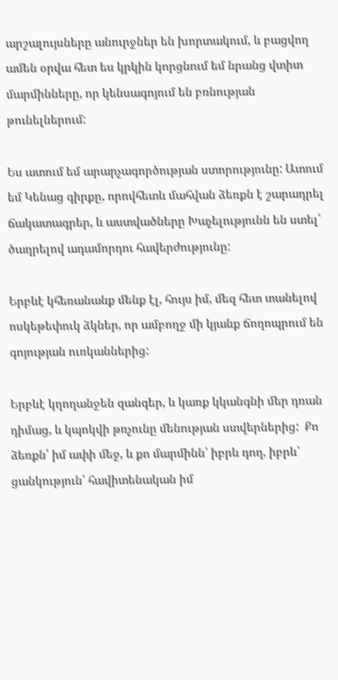արշալույսները անուրջներ են խորտակում, և բացվող ամեն օրվա հետ ես կրկին կորցնում եմ նրանց վտիտ մարմինները, որ կենսագոյում են բռնության թունելներում:

Ես ատում եմ արարչագործության ստորությունը: Ատում եմ Կենաց գիրքը, որովհետև մահվան ձեռքն է շարադրել ճակատագրեր, և աստվածները Խաչելությունն են ստել՝ ծաղրելով ադամորդու հավերժությունը:

Երբևէ կհեռանանք մենք էլ, հույս իմ, մեզ հետ տանելով ոսկեթեփուկ ձկներ, որ ամբողջ մի կյանք ճողոպրում են գոյության ուռկաններից:

Երբևէ կղողանջեն զանգեր, և կառք կկանգնի մեր դռան դիմաց, և կպոկվի թռչունը մենության ստվերներից:  Քո ձեռքն՝ իմ ափի մեջ, և քո մարմինն՝ իբրև դող, իբրև՝ ցանկություն՝ հավիտենական իմ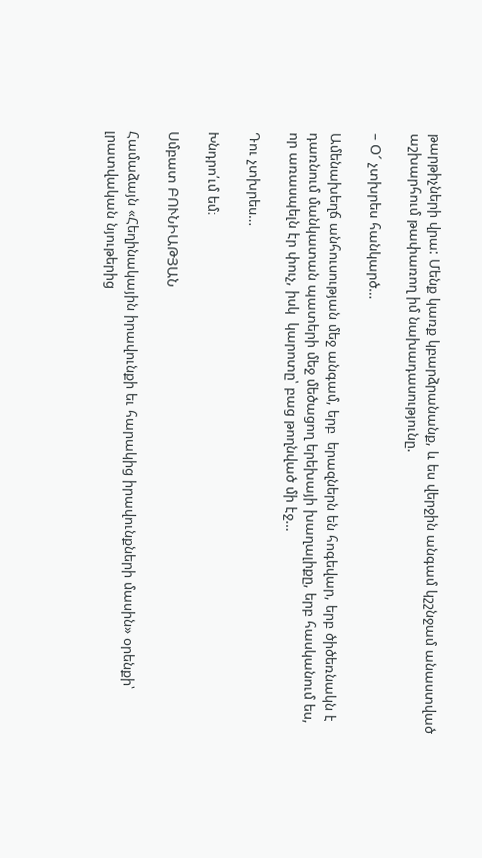թարթիչների վրա: Մենք կառք կբարձրանանք, և ես վերջին անգամ կշշնջամ անաստված աշխարհում թափառող իմ նախադասությունը.

– Օ՜ չտխրես հանկարծ…

Ամենախեղճ անհուսության մեջ անգամ, երբ  երազներն են հոգեվար, երբ ծիծեռնակն է դառնում մանկատան պատերի մեջ մեծացող երեխայի խաղալիքը, երբ հասկանում ես, որ առասպելն էր փուչ, իսկ  կարոտը՝ բաց թողնված մի էջ…

Դու չտխրես…

Խնդրո՛ւմ եմ։

Սմբատ ԲՈՒՆԻԱԹՅԱՆ

Համաձայն «Հեղինակային իրավունքի եւ հարակից իրավունքների մասին» օրենքի՝ լրատվական նյութերից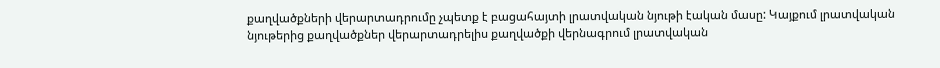քաղվածքների վերարտադրումը չպետք է բացահայտի լրատվական նյութի էական մասը: Կայքում լրատվական նյութերից քաղվածքներ վերարտադրելիս քաղվածքի վերնագրում լրատվական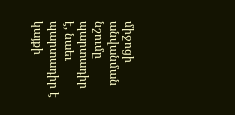միջոցի անվանման նշումը պարտադիր է, նաեւ պարտադիր է կայքի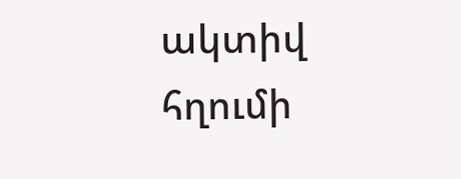ակտիվ հղումի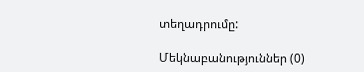տեղադրումը:

Մեկնաբանություններ (0)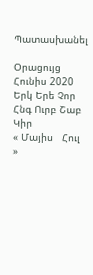Պատասխանել

Օրացույց
Հունիս 2020
Երկ Երե Չոր Հնգ Ուրբ Շաբ Կիր
« Մայիս   Հուլ »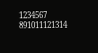1234567
891011121314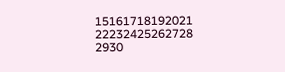15161718192021
22232425262728
2930